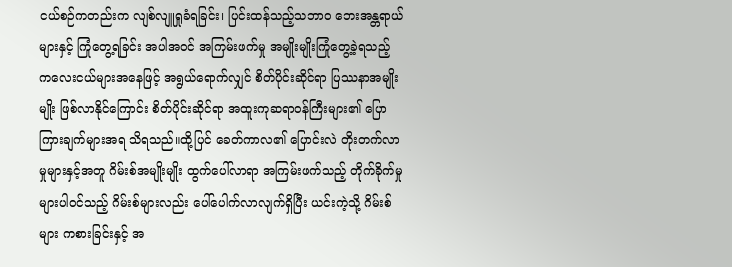ငယ်စဉ်ကတည်းက လျစ်လျူရှုခံရခြင်း၊ ပြင်းထန်သည့်သဘာ၀ ဘေးအန္တရာယ်များနှင့် ကြုံတွေ့ရခြင်း အပါအဝင် အကြမ်းဖက်မှု အမျိုးမျိုးကြုံတွေ့ခဲ့ရသည့် ကလေးငယ်များအနေဖြင့် အရွယ်ရောက်လျှင် စိတ်ပိုင်းဆိုင်ရာ ပြဿနာအမျိုးမျိုး ဖြစ်လာနိုင်ကြောင်း စိတ်ပိုင်းဆိုင်ရာ အထူးကုဆရာဝန်ကြီးများ၏ ပြောကြားချက်များအရ သိရသည်။ထို့ပြင် ခေတ်ကာလ၏ ပြောင်းလဲ တိုးတက်လာမှုများနှင့်အတူ ဂိမ်းစ်အမျိုးမျိုး ထွက်ပေါ်လာရာ အကြမ်းဖက်သည့် တိုက်ခိုက်မှုများပါဝင်သည့် ဂိမ်းစ်များလည်း ပေါ်ပေါက်လာလျက်ရှိပြီး ယင်းကဲ့သို့ ဂိမ်းစ်များ ကစားခြင်းနှင့် အ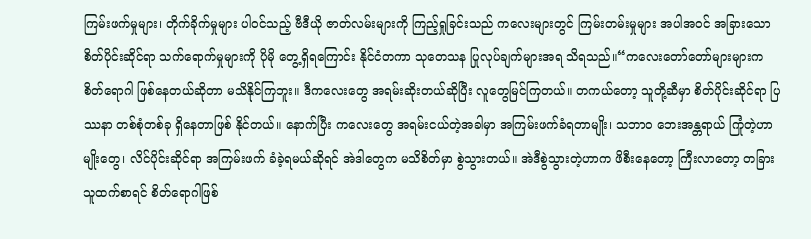ကြမ်းဖက်မှုများ၊ တိုက်ခိုက်မှုများ ပါဝင်သည့် ဗီဒီယို ဇာတ်လမ်းများကို ကြည့်ရှုခြင်းသည် ကလေးများတွင် ကြမ်းတမ်းမှုများ အပါအဝင် အခြားသော စိတ်ပိုင်းဆိုင်ရာ သက်ရောက်မှုများကို ပိုမို တွေ့ရှိရကြောင်း နိုင်ငံတကာ သုတေသန ပြုလုပ်ချက်များအရ သိရသည်။“ကလေးတော်တော်များများက စိတ်ရောဂါ ဖြစ်နေတယ်ဆိုတာ မသိနိုင်ကြဘူး။ ဒီကလေးတွေ အရမ်းဆိုးတယ်ဆိုပြီး လူတွေမြင်ကြတယ်။ တကယ်တော့ သူတို့ဆီမှာ စိတ်ပိုင်းဆိုင်ရာ ပြဿနာ တစ်စုံတစ်ခု ရှိနေတာဖြစ် နိုင်တယ်။ နောက်ပြီး ကလေးတွေ အရမ်းငယ်တဲ့အခါမှာ အကြမ်းဖက်ခံရတာမျိုး၊ သဘာ၀ ဘေးအန္တရာယ် ကြုံတဲ့ဟာမျိုးတွေ၊ လိင်ပိုင်းဆိုင်ရာ အကြမ်းဖက် ခံခဲ့ရမယ်ဆိုရင် အဲဒါတွေက မသိစိတ်မှာ စွဲသွားတယ်။ အဲဒီစွဲသွားတဲ့ဟာက ဖိစီးနေတော့ ကြီးလာတော့ တခြားသူထက်စာရင် စိတ်ရောဂါဖြစ်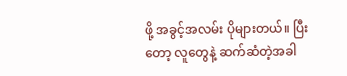ဖို့ အခွင့်အလမ်း ပိုများတယ်။ ပြီးတော့ လူတွေနဲ့ ဆက်ဆံတဲ့အခါ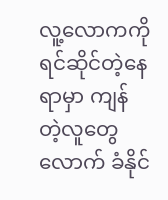လူ့လောကကို ရင်ဆိုင်တဲ့နေရာမှာ ကျန် တဲ့လူတွေလောက် ခံနိုင်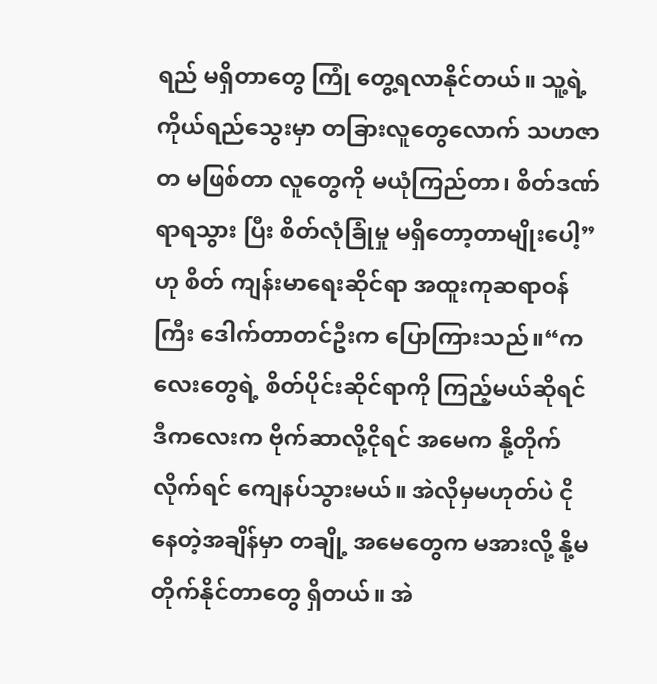ရည် မရှိတာတွေ ကြုံ တွေ့ရလာနိုင်တယ်။ သူ့ရဲ့ကိုယ်ရည်သွေးမှာ တခြားလူတွေလောက် သဟဇာတ မဖြစ်တာ လူတွေကို မယုံကြည်တာ၊ စိတ်ဒဏ်ရာရသွား ပြီး စိတ်လုံခြုံမှု မရှိတော့တာမျိုးပေါ့”ဟု စိတ် ကျန်းမာရေးဆိုင်ရာ အထူးကုဆရာဝန်ကြီး ဒေါက်တာတင်ဦးက ပြောကြားသည်။“ကလေးတွေရဲ့ စိတ်ပိုင်းဆိုင်ရာကို ကြည့်မယ်ဆိုရင် ဒီကလေးက ဗိုက်ဆာလို့ငိုရင် အမေက နို့တိုက်လိုက်ရင် ကျေနပ်သွားမယ်။ အဲလိုမှမဟုတ်ပဲ ငိုနေတဲ့အချိန်မှာ တချို့ အမေတွေက မအားလို့ နို့မတိုက်နိုင်တာတွေ ရှိတယ်။ အဲ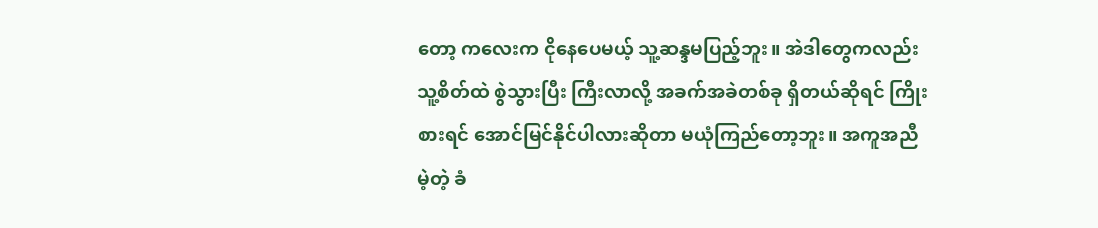တော့ ကလေးက ငိုနေပေမယ့် သူ့ဆန္ဒမပြည့်ဘူး။ အဲဒါတွေကလည်း သူ့စိတ်ထဲ စွဲသွားပြီး ကြီးလာလို့ အခက်အခဲတစ်ခု ရှိတယ်ဆိုရင် ကြိုးစားရင် အောင်မြင်နိုင်ပါလားဆိုတာ မယုံကြည်တော့ဘူး။ အကူအညီမဲ့တဲ့ ခံ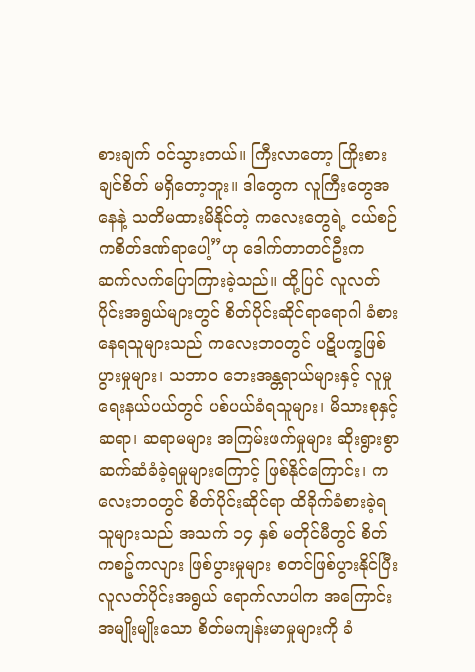စားချက် ဝင်သွားတယ်။ ကြီးလာတော့ ကြိုးစားချင်စိတ် မရှိတော့ဘူး။ ဒါတွေက လူကြီးတွေအနေနဲ့ သတိမထားမိနိုင်တဲ့ ကလေးတွေရဲ့ ငယ်စဉ်ကစိတ်ဒဏ်ရာပေါ့”ဟု ဒေါက်တာတင်ဦးက ဆက်လက်ပြောကြားခဲ့သည်။ ထို့ပြင် လူလတ်ပိုင်းအရွယ်များတွင် စိတ်ပိုင်းဆိုင်ရာရောဂါ ခံစားနေရသူများသည် ကလေးဘဝတွင် ပဋိပက္ခဖြစ်ပွားမှုများ၊ သဘာ၀ ဘေးအန္တရာယ်များနှင့် လူမှုရေးနယ်ပယ်တွင် ပစ်ပယ်ခံရသူများ၊ မိသားစုနှင့် ဆရာ၊ ဆရာမများ အကြမ်းဖက်မှုများ ဆိုးရွားစွာ ဆက်ဆံခံခဲ့ရမှုများကြောင့် ဖြစ်နိုင်ကြောင်း၊ ကလေးဘဝတွင် စိတ်ပိုင်းဆိုင်ရာ ထိခိုက်ခံစားခဲ့ရသူများသည် အသက် ၁၄ နှစ် မတိုင်မီတွင် စိတ်ကစဉ့်ကလျား ဖြစ်ပွားမှုများ စတင်ဖြစ်ပွားနိုင်ပြီး လူလတ်ပိုင်းအရွယ် ရောက်လာပါက အကြောင်းအမျိုးမျိုးသော စိတ်မကျန်းမာမှုများကို ခံ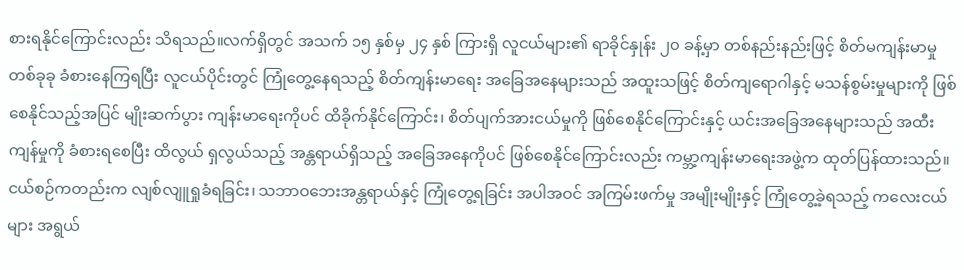စားရနိုင်ကြောင်းလည်း သိရသည်။လက်ရှိတွင် အသက် ၁၅ နှစ်မှ ၂၄ နှစ် ကြားရှိ လူငယ်များ၏ ရာခိုင်နှုန်း ၂၀ ခန့်မှာ တစ်နည်းနည်းဖြင့် စိတ်မကျန်းမာမှု တစ်ခုခု ခံစားနေကြရပြီး လူငယ်ပိုင်းတွင် ကြုံတွေ့နေရသည့် စိတ်ကျန်းမာရေး အခြေအနေများသည် အထူးသဖြင့် စိတ်ကျရောဂါနှင့် မသန်စွမ်းမှုများကို ဖြစ်စေနိုင်သည့်အပြင် မျိုးဆက်ပွား ကျန်းမာရေးကိုပင် ထိခိုက်နိုင်ကြောင်း၊ စိတ်ပျက်အားငယ်မှုကို ဖြစ်စေနိုင်ကြောင်းနှင့် ယင်းအခြေအနေများသည် အထီးကျန်မှုကို ခံစားရစေပြီး ထိလွယ် ရှလွယ်သည့် အန္တရာယ်ရှိသည့် အခြေအနေကိုပင် ဖြစ်စေနိုင်ကြောင်းလည်း ကမ္ဘာ့ကျန်းမာရေးအဖွဲ့က ထုတ်ပြန်ထားသည်။
ငယ်စဉ်ကတည်းက လျစ်လျူရှုခံရခြင်း၊ သဘာဝဘေးအန္တရာယ်နှင့် ကြုံတွေ့ရခြင်း အပါအဝင် အကြမ်းဖက်မှု အမျိုးမျိုးနှင့် ကြုံတွေ့ခဲ့ရသည့် ကလေးငယ်များ အရွယ်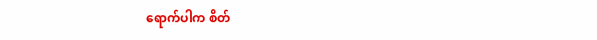ရောက်ပါက စိတ်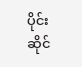ပိုင်းဆိုင်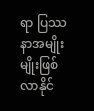ရာ ပြဿနာအမျိုးမျိုးဖြစ်လာနိုင်